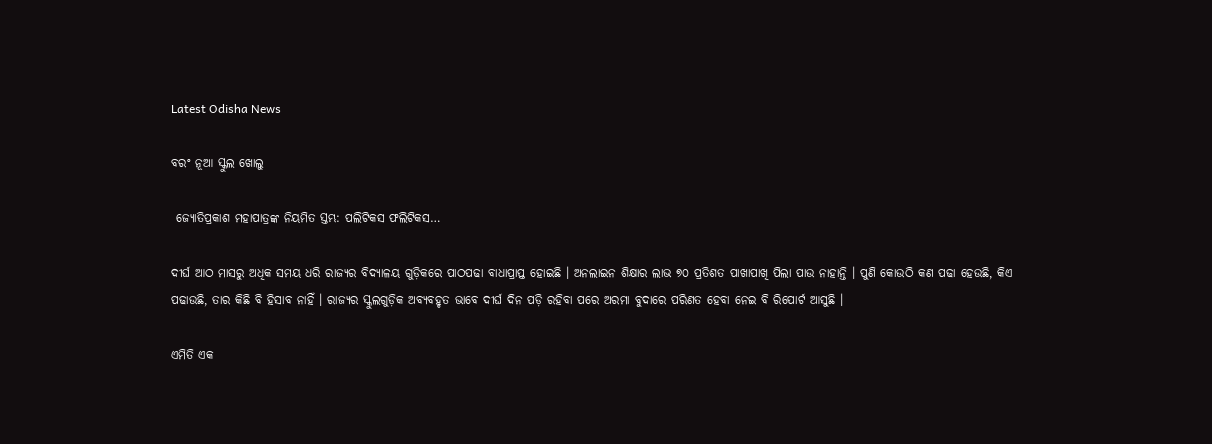Latest Odisha News

ବରଂ ନୂଆ ସ୍କୁଲ ଖୋଲୁ

 ଜ୍ୟୋତିପ୍ରକାଶ ମହାପାତ୍ରଙ୍କ ନିୟମିତ ସ୍ତମ୍ଭ: ପଲିଟିକସ ଫଲିଟିକସ…

ଦୀର୍ଘ ଆଠ ମାସରୁ ଅଧିକ ସମୟ ଧରି ରାଜ୍ୟର ବିଦ୍ୟାଳୟ ଗୁଡ଼ିକରେ ପାଠପଢା ବାଧାପ୍ରାପ୍ତ ହୋଇଛି । ଅନଲାଇନ ଶିକ୍ଷାର ଲାଭ ୭୦ ପ୍ରତିଶତ ପାଖାପାଖି ପିଲା ପାଉ ନାହାନ୍ତି । ପୁଣି କୋଉଠି କଣ ପଢା ହେଉଛି, କିଏ ପଢାଉଛି, ତାର କିଛି ବି ହିସାବ ନାହିଁ । ରାଜ୍ୟର ସ୍କୁଲଗୁଡ଼ିକ ଅବ୍ୟବହୃତ ଭାବେ ଦୀର୍ଘ ଦିନ ପଡ଼ି ରହିବା ପରେ ଅରମା ବୁଦାରେ ପରିଣତ ହେବା ନେଇ ବି ରିପୋର୍ଟ ଆସୁଛି ।

ଏମିତି ଏକ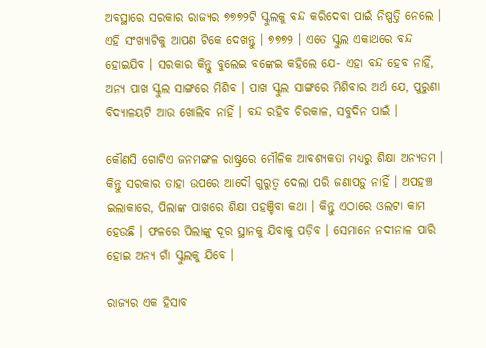ଅବସ୍ଥାରେ ସରକାର ରାଜ୍ୟର ୭୭୭୨ଟି ସ୍କୁଲକୁ ବନ୍ଦ କରିଦେବା ପାଇଁ ନିଷ୍ପତ୍ତି ନେଲେ । ଏହି ସଂଖ୍ୟାଟିକୁ ଆପଣ ଟିକେ ଦେଖନ୍ତୁ । ୭୭୭୨ । ଏତେ ସ୍କୁଲ ଏକାଥରେ ବନ୍ଦ ହୋଇଯିବ । ସରକାର କିନ୍ତୁ ବୁଲେଇ ବଙ୍କେଇ କହିଲେ ଯେ- ଏହା ବନ୍ଦ ହେବ ନାହିଁ, ଅନ୍ୟ ପାଖ ସ୍କୁଲ ସାଙ୍ଗରେ ମିଶିବ । ପାଖ ସ୍କୁଲ ସାଙ୍ଗରେ ମିଶିବାର ଅର୍ଥ ଯେ, ପୁରୁଣା ବିଦ୍ୟାଳୟଟି ଆଉ ଖୋଲିବ ନାହିଁ । ବନ୍ଦ ରହିବ ଚିରକାଳ, ସବୁଦିନ ପାଇଁ ।

କୌଣସି ଗୋଟିଏ ଜନମଙ୍ଗଳ ରାଷ୍ଟ୍ରରେ ମୌଳିକ ଆବଶ୍ୟକତା ମଧ୍ୟରୁ ଶିକ୍ଷା ଅନ୍ୟତମ । କିନ୍ତୁ ସରକାର ତାହା ଉପରେ ଆଦୌ ଗୁରୁତ୍ୱ ଦେଲା ପରି ଜଣାପଡ଼ୁ ନାହିଁ । ଅପହଞ୍ଚ ଇଲାକାରେ, ପିଲାଙ୍କ ପାଖରେ ଶିକ୍ଷା ପହଞ୍ଚିବା କଥା । କିନ୍ତୁ ଏଠାରେ ଓଲଟା କାମ ହେଉଛି । ଫଳରେ ପିଲାଙ୍କୁ ଦୂର ସ୍ଥାନକୁ ଯିବାକୁ ପଡ଼ିବ । ସେମାନେ ନଦୀନାଳ ପାରି ହୋଇ ଅନ୍ୟ ଗାଁ ସ୍କୁଲକୁ ଯିବେ ।

ରାଜ୍ୟର ଏକ ହିସାବ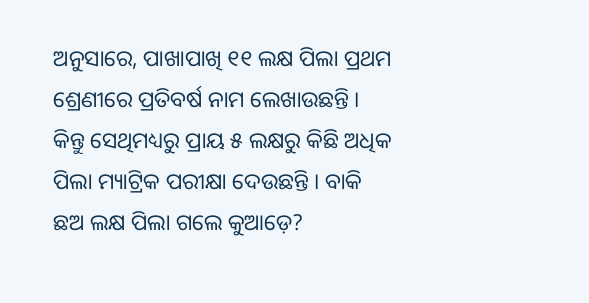ଅନୁସାରେ, ପାଖାପାଖି ୧୧ ଲକ୍ଷ ପିଲା ପ୍ରଥମ ଶ୍ରେଣୀରେ ପ୍ରତିବର୍ଷ ନାମ ଲେଖାଉଛନ୍ତି । କିନ୍ତୁ ସେଥିମଧ୍ୟରୁ ପ୍ରାୟ ୫ ଲକ୍ଷରୁ କିଛି ଅଧିକ ପିଲା ମ୍ୟାଟ୍ରିକ ପରୀକ୍ଷା ଦେଉଛନ୍ତି । ବାକି ଛଅ ଲକ୍ଷ ପିଲା ଗଲେ କୁଆଡ଼େ?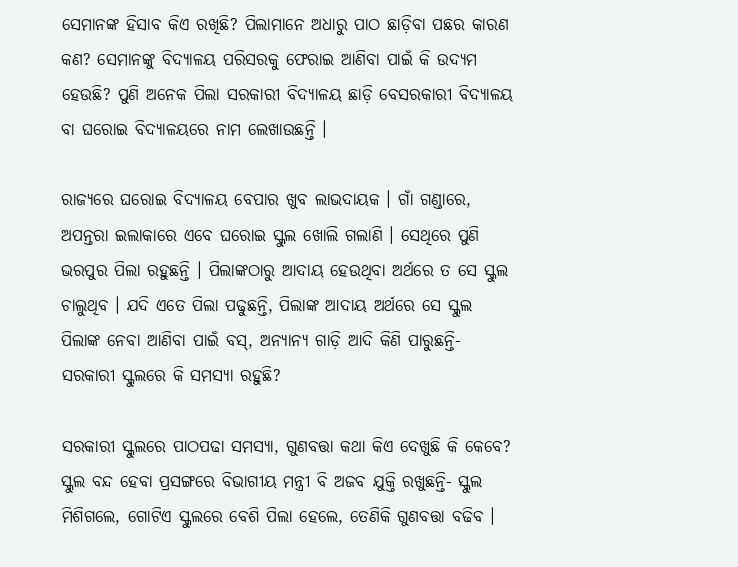ସେମାନଙ୍କ ହିସାବ କିଏ ରଖିଛି? ପିଲାମାନେ ଅଧାରୁ ପାଠ ଛାଡ଼ିବା ପଛର କାରଣ କଣ? ସେମାନଙ୍କୁ ବିଦ୍ୟାଳୟ ପରିସରକୁ ଫେରାଇ ଆଣିବା ପାଇଁ କି ଉଦ୍ୟମ ହେଉଛି? ପୁଣି ଅନେକ ପିଲା ସରକାରୀ ବିଦ୍ୟାଳୟ ଛାଡ଼ି ବେସରକାରୀ ବିଦ୍ୟାଳୟ ବା ଘରୋଇ ବିଦ୍ୟାଳୟରେ ନାମ ଲେଖାଉଛନ୍ତି ।

ରାଜ୍ୟରେ ଘରୋଇ ବିଦ୍ୟାଳୟ ବେପାର ଖୁବ ଲାଭଦାୟକ । ଗାଁ ଗଣ୍ଡାରେ, ଅପନ୍ତରା ଇଲାକାରେ ଏବେ ଘରୋଇ ସ୍କୁଲ ଖୋଲି ଗଲାଣି । ସେଥିରେ ପୁଣି ଭରପୁର ପିଲା ରହୁଛନ୍ତି । ପିଲାଙ୍କଠାରୁ ଆଦାୟ ହେଉଥିବା ଅର୍ଥରେ ତ ସେ ସ୍କୁଲ ଚାଲୁଥିବ । ଯଦି ଏତେ ପିଲା ପଢୁଛନ୍ତି, ପିଲାଙ୍କ ଆଦାୟ ଅର୍ଥରେ ସେ ସ୍କୁଲ ପିଲାଙ୍କ ନେବା ଆଣିବା ପାଇଁ ବସ୍‍, ଅନ୍ୟାନ୍ୟ ଗାଡ଼ି ଆଦି କିଣି ପାରୁଛନ୍ତି- ସରକାରୀ ସ୍କୁଲରେ କି ସମସ୍ୟା ରହୁଛି?

ସରକାରୀ ସ୍କୁଲରେ ପାଠପଢା ସମସ୍ୟା, ଗୁଣବତ୍ତା କଥା କିଏ ଦେଖୁଛି କି କେବେ? ସ୍କୁଲ ବନ୍ଦ ହେବା ପ୍ରସଙ୍ଗରେ ବିଭାଗୀୟ ମନ୍ତ୍ରୀ ବି ଅଜବ ଯୁକ୍ତି ରଖୁଛନ୍ତି- ସ୍କୁଲ ମିଶିଗଲେ, ଗୋଟିଏ ସ୍କୁଲରେ ବେଶି ପିଲା ହେଲେ, ତେଣିକି ଗୁଣବତ୍ତା ବଢିବ ।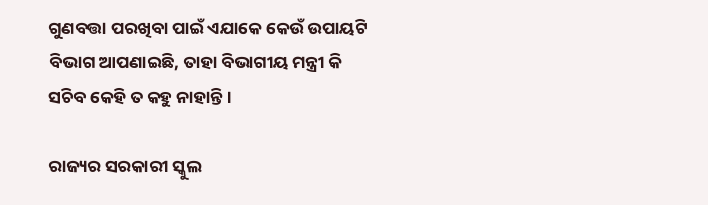ଗୁଣବତ୍ତା ପରଖିବା ପାଇଁ ଏଯାକେ କେଉଁ ଉପାୟଟି ବିଭାଗ ଆପଣାଇଛି, ତାହା ବିଭାଗୀୟ ମନ୍ତ୍ରୀ କି ସଚିବ କେହି ତ କହୁ ନାହାନ୍ତି ।

ରାଜ୍ୟର ସରକାରୀ ସ୍କୁଲ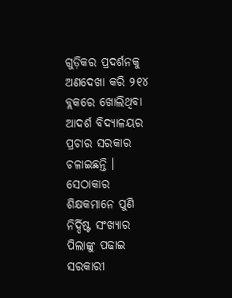ଗୁଡ଼ିକର ପ୍ରଦର୍ଶନକୁ ଅଣଦେଖା କରି ୨୧୪ ବ୍ଲକରେ ଖୋଲିଥିବା ଆଦର୍ଶ ବିଦ୍ୟାଳୟର ପ୍ରଚାର ସରକାର ଚଳାଇଛନ୍ତି । ସେଠାକାର ଶିକ୍ଷକମାନେ ପୁଣି ନିର୍ଦ୍ଦିଷ୍ଟ ସଂଖ୍ୟାର ପିଲାଙ୍କୁ ପଢାଇ ସରକାରୀ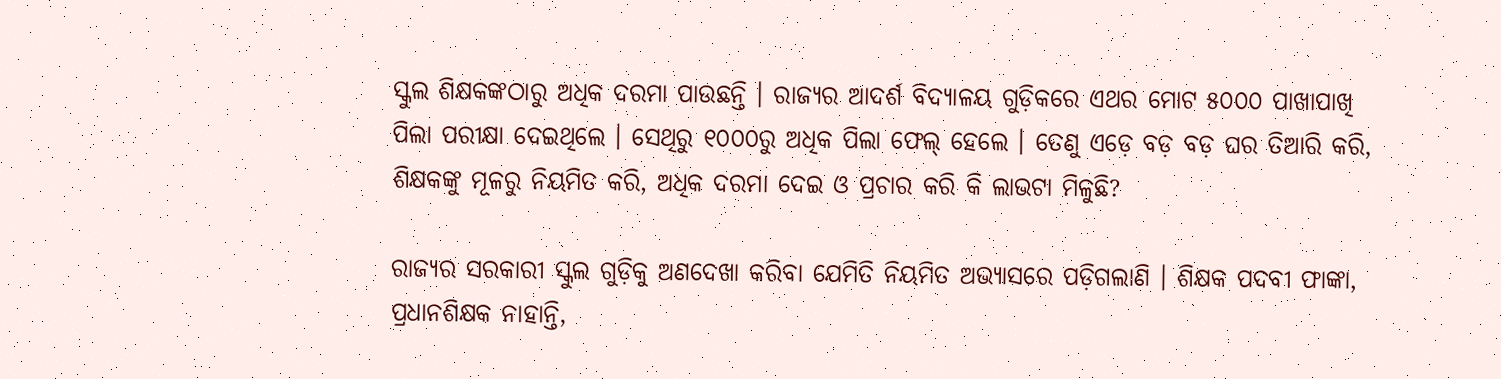ସ୍କୁଲ ଶିକ୍ଷକଙ୍କଠାରୁ ଅଧିକ ଦରମା ପାଉଛନ୍ତି । ରାଜ୍ୟର ଆଦର୍ଶ ବିଦ୍ୟାଳୟ ଗୁଡ଼ିକରେ ଏଥର ମୋଟ ୫୦୦୦ ପାଖାପାଖି ପିଲା ପରୀକ୍ଷା ଦେଇଥିଲେ । ସେଥିରୁ ୧୦୦୦ରୁ ଅଧିକ ପିଲା ଫେଲ୍‍ ହେଲେ । ତେଣୁ ଏଡ଼େ ବଡ଼ ବଡ଼ ଘର ତିଆରି କରି, ଶିକ୍ଷକଙ୍କୁ ମୂଳରୁ ନିୟମିତ କରି, ଅଧିକ ଦରମା ଦେଇ ଓ ପ୍ରଚାର କରି କି ଲାଭଟା ମିଳୁଛି?

ରାଜ୍ୟର ସରକାରୀ ସ୍କୁଲ ଗୁଡ଼ିକୁ ଅଣଦେଖା କରିବା ଯେମିତି ନିୟମିତ ଅଭ୍ୟାସରେ ପଡ଼ିଗଲାଣି । ଶିକ୍ଷକ ପଦବୀ ଫାଙ୍କା, ପ୍ରଧାନଶିକ୍ଷକ ନାହାନ୍ତି,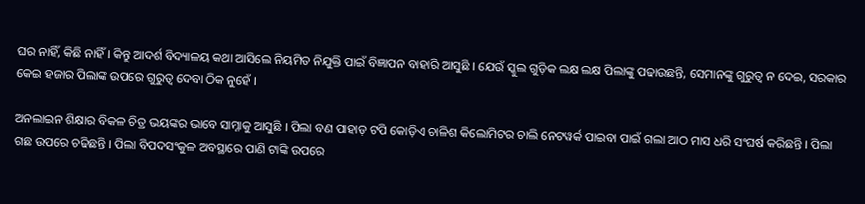ଘର ନାହିଁ, କିଛି ନାହିଁ । କିନ୍ତୁ ଆଦର୍ଶ ବିଦ୍ୟାଳୟ କଥା ଆସିଲେ ନିୟମିତ ନିଯୁକ୍ତି ପାଇଁ ବିଜ୍ଞାପନ ବାହାରି ଆସୁଛି । ଯେଉଁ ସ୍କୁଲ ଗୁଡ଼ିକ ଲକ୍ଷ ଲକ୍ଷ ପିଲାଙ୍କୁ ପଢାଉଛନ୍ତି, ସେମାନଙ୍କୁ ଗୁରୁତ୍ୱ ନ ଦେଇ, ସରକାର କେଇ ହଜାର ପିଲାଙ୍କ ଉପରେ ଗୁରୁତ୍ୱ ଦେବା ଠିକ ନୁହେଁ ।

ଅନଲାଇନ ଶିକ୍ଷାର ବିକଳ ଚିତ୍ର ଭୟଙ୍କର ଭାବେ ସାମ୍ନାକୁ ଆସୁଛି । ପିଲା ବଣ ପାହାଡ଼ ଟପି କୋଡ଼ିଏ ଚାଳିଶ କିଲୋମିଟର ଚାଲି ନେଟୱର୍କ ପାଇବା ପାଇଁ ଗଲା ଆଠ ମାସ ଧରି ସଂଘର୍ଷ କରିଛନ୍ତି । ପିଲା ଗଛ ଉପରେ ଚଢିଛନ୍ତି । ପିଲା ବିପଦସଂକୁଳ ଅବସ୍ଥାରେ ପାଣି ଟାଙ୍କି ଉପରେ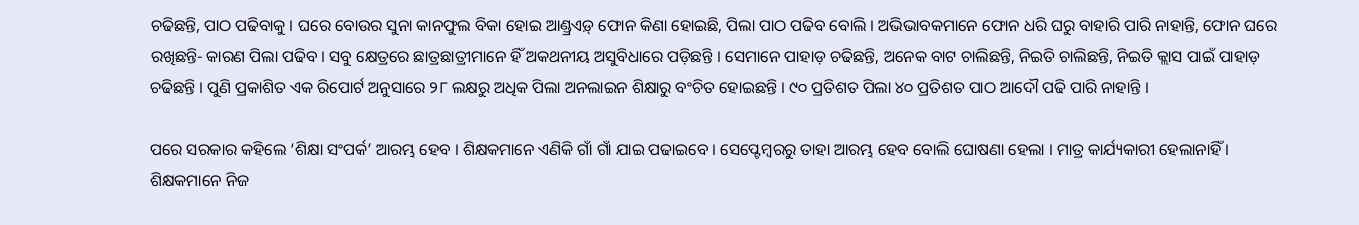ଚଢିଛନ୍ତି, ପାଠ ପଢିବାକୁ । ଘରେ ବୋଉର ସୁନା କାନଫୁଲ ବିକା ହୋଇ ଆଣ୍ଡ୍ରଏଡ଼୍ ଫୋନ କିଣା ହୋଇଛି, ପିଲା ପାଠ ପଢିବ ବୋଲି । ଅଭିଭାବକମାନେ ଫୋନ ଧରି ଘରୁ ବାହାରି ପାରି ନାହାନ୍ତି, ଫୋନ ଘରେ ରଖିଛନ୍ତି- କାରଣ ପିଲା ପଢିବ । ସବୁ କ୍ଷେତ୍ରରେ ଛାତ୍ରଛାତ୍ରୀମାନେ ହିଁ ଅକଥନୀୟ ଅସୁବିଧାରେ ପଡ଼ିଛନ୍ତି । ସେମାନେ ପାହାଡ଼ ଚଢିଛନ୍ତି, ଅନେକ ବାଟ ଚାଲିଛନ୍ତି, ନିଇତି ଚାଲିଛନ୍ତି, ନିଇତି କ୍ଲାସ ପାଇଁ ପାହାଡ଼ ଚଢିଛନ୍ତି । ପୁଣି ପ୍ରକାଶିତ ଏକ ରିପୋର୍ଟ ଅନୁସାରେ ୨୮ ଲକ୍ଷରୁ ଅଧିକ ପିଲା ଅନଲାଇନ ଶିକ୍ଷାରୁ ବଂଚିତ ହୋଇଛନ୍ତି । ୯୦ ପ୍ରତିଶତ ପିଲା ୪୦ ପ୍ରତିଶତ ପାଠ ଆଦୌ ପଢି ପାରି ନାହାନ୍ତି ।

ପରେ ସରକାର କହିଲେ ‘ଶିକ୍ଷା ସଂପର୍କ’ ଆରମ୍ଭ ହେବ । ଶିକ୍ଷକମାନେ ଏଣିକି ଗାଁ ଗାଁ ଯାଇ ପଢାଇବେ । ସେପ୍ଟେମ୍ବରରୁ ତାହା ଆରମ୍ଭ ହେବ ବୋଲି ଘୋଷଣା ହେଲା । ମାତ୍ର କାର୍ଯ୍ୟକାରୀ ହେଲାନାହିଁ । ଶିକ୍ଷକମାନେ ନିଜ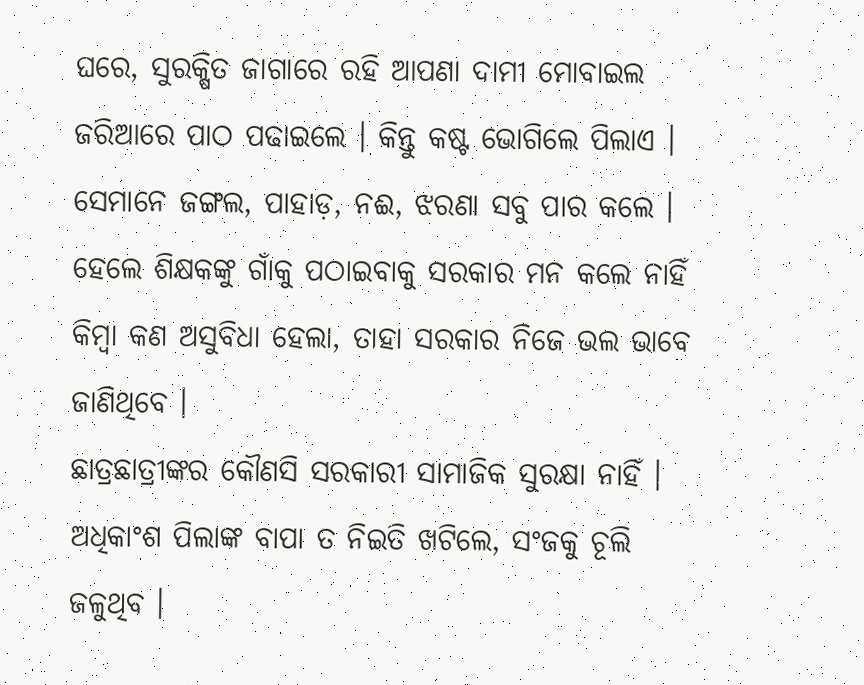ଘରେ, ସୁରକ୍ଷିତ ଜାଗାରେ ରହି ଆପଣା ଦାମୀ ମୋବାଇଲ ଜରିଆରେ ପାଠ ପଢାଇଲେ । କିନ୍ତୁ କଷ୍ଟ ଭୋଗିଲେ ପିଲାଏ । ସେମାନେ ଜଙ୍ଗଲ, ପାହାଡ଼, ନଈ, ଝରଣା ସବୁ ପାର କଲେ । ହେଲେ ଶିକ୍ଷକଙ୍କୁ ଗାଁକୁ ପଠାଇବାକୁ ସରକାର ମନ କଲେ ନାହିଁ କିମ୍ବା କଣ ଅସୁବିଧା ହେଲା, ତାହା ସରକାର ନିଜେ ଭଲ ଭାବେ ଜାଣିଥିବେ ।
ଛାତ୍ରଛାତ୍ରୀଙ୍କର କୌଣସି ସରକାରୀ ସାମାଜିକ ସୁରକ୍ଷା ନାହିଁ । ଅଧିକାଂଶ ପିଲାଙ୍କ ବାପା ତ ନିଇତି ଖଟିଲେ, ସଂଜକୁ ଚୂଲି ଜଳୁଥିବ ।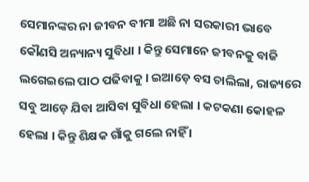ସେମାନଙ୍କର ନା ଜୀବନ ବୀମା ଅଛି ନା ସରକାରୀ ଭାବେ କୌଣସି ଅନ୍ୟାନ୍ୟ ସୁବିଧା । କିନ୍ତୁ ସେମାନେ ଜୀବନକୁ ବାଜି ଲଗେଇଲେ ପାଠ ପଢିବାକୁ । ଇଆଡ଼େ ବସ ଚାଲିଲା, ରାଜ୍ୟରେ ସବୁ ଆଡ଼େ ଯିବା ଆସିବା ସୁବିଧା ହେଲା । କଟକଣା କୋହଳ ହେଲା । କିନ୍ତୁ ଶିକ୍ଷକ ଗାଁକୁ ଗଲେ ନାହିଁ ।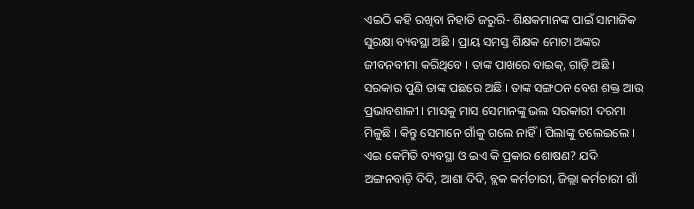ଏଇଠି କହି ରଖିବା ନିହାତି ଜରୁରି- ଶିକ୍ଷକମାନଙ୍କ ପାଇଁ ସାମାଜିକ ସୁରକ୍ଷା ବ୍ୟବସ୍ଥା ଅଛି । ପ୍ରାୟ ସମସ୍ତ ଶିକ୍ଷକ ମୋଟା ଅଙ୍କର ଜୀବନବୀମା କରିଥିବେ । ତାଙ୍କ ପାଖରେ ବାଇକ୍‌, ଗାଡ଼ି ଅଛି । ସରକାର ପୁଣି ତାଙ୍କ ପଛରେ ଅଛି । ତାଙ୍କ ସଙ୍ଗଠନ ବେଶ ଶକ୍ତ ଆଉ ପ୍ରଭାବଶାଳୀ । ମାସକୁ ମାସ ସେମାନଙ୍କୁ ଭଲ ସରକାରୀ ଦରମା ମିଳୁଛି । କିନ୍ତୁ ସେମାନେ ଗାଁକୁ ଗଲେ ନାହିଁ । ପିଲାଙ୍କୁ ଚଲେଇଲେ । ଏଇ କେମିତି ବ୍ୟବସ୍ଥା ଓ ଇଏ କି ପ୍ରକାର ଶୋଷଣ? ଯଦି ଅଙ୍ଗନବାଡ଼ି ଦିଦି, ଆଶା ଦିଦି, ବ୍ଲକ କର୍ମଚାରୀ, ଜିଲ୍ଲା କର୍ମଚାରୀ ଗାଁ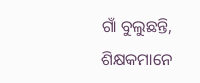ଗାଁ ବୁଲୁଛନ୍ତି, ଶିକ୍ଷକମାନେ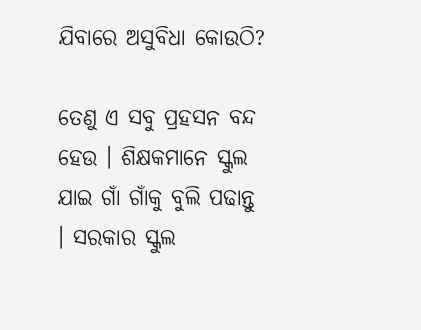ଯିବାରେ ଅସୁବିଧା କୋଉଠି?

ତେଣୁ ଏ ସବୁ ପ୍ରହସନ ବନ୍ଦ ହେଉ । ଶିକ୍ଷକମାନେ ସ୍କୁଲ ଯାଇ ଗାଁ ଗାଁକୁ ବୁଲି ପଢାନ୍ତୁ । ସରକାର ସ୍କୁଲ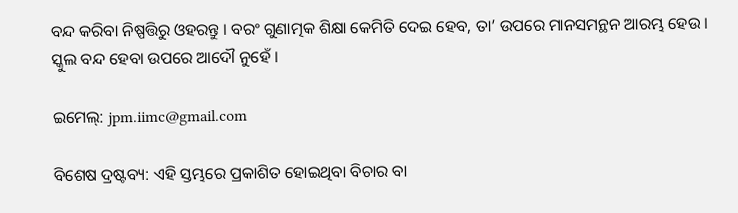ବନ୍ଦ କରିବା ନିଷ୍ପତ୍ତିରୁ ଓହରନ୍ତୁ । ବରଂ ଗୁଣାତ୍ମକ ଶିକ୍ଷା କେମିତି ଦେଇ ହେବ, ତା’ ଉପରେ ମାନସମନ୍ଥନ ଆରମ୍ଭ ହେଉ । ସ୍କୁଲ ବନ୍ଦ ହେବା ଉପରେ ଆଦୌ ନୁହେଁ ।

ଇମେଲ୍‌: jpm.iimc@gmail.com

ବିଶେଷ ଦ୍ରଷ୍ଟବ୍ୟ: ଏହି ସ୍ତମ୍ଭରେ ପ୍ରକାଶିତ ହୋଇଥିବା ବିଚାର ବା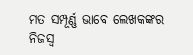ମତ ସମ୍ପୂର୍ଣ୍ଣ ଭାବେ ଲେଖକଙ୍କର ନିଜସ୍ୱ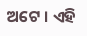ଅଟେ । ଏହି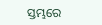ସ୍ତମ୍ଭରେ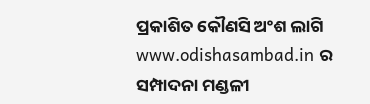ପ୍ରକାଶିତ କୌଣସି ଅଂଶ ଲାଗି www.odishasambad.in ର ସମ୍ପାଦନା ମଣ୍ଡଳୀ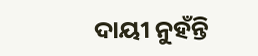ଦାୟୀ ନୁହଁନ୍ତି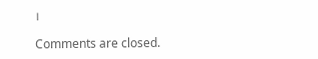।

Comments are closed.